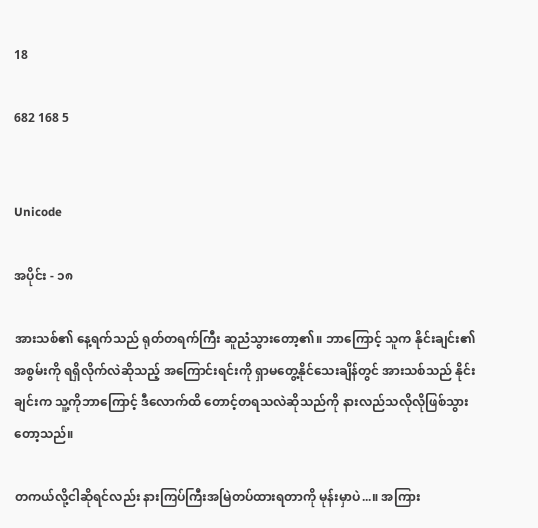18

682 168 5


Unicode

အပိုင်း - ၁၈

အားသစ်၏ နေ့ရက်သည် ရုတ်တရက်ကြီး ဆူညံသွားတော့၏။ ဘာကြောင့် သူက နိုင်းချင်း၏ အစွမ်းကို ရရှိလိုက်လဲဆိုသည့် အကြောင်းရင်းကို ရှာမတွေ့နိုင်သေးချိန်တွင် အားသစ်သည် နိုင်းချင်းက သူ့ကိုဘာကြောင့် ဒီလောက်ထိ တောင့်တရသလဲဆိုသည်ကို နားလည်သလိုလိုဖြစ်သွားတော့သည်။

တကယ်လို့ငါဆိုရင်လည်း နားကြပ်ကြီးအမြဲတပ်ထားရတာကို မုန်းမှာပဲ...။ အကြား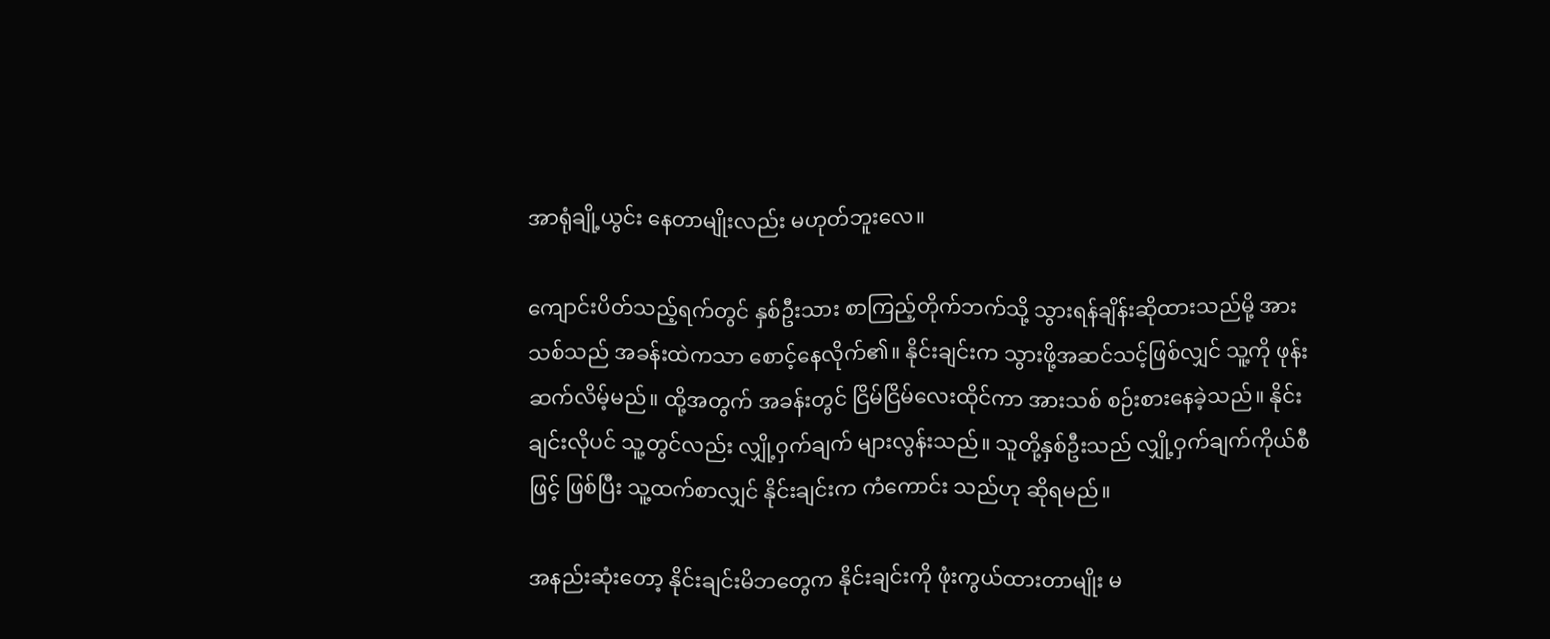အာရုံချို့ယွင်း နေတာမျိုးလည်း မဟုတ်ဘူးလေ။

ကျောင်းပိတ်သည့်ရက်တွင် နှစ်ဦးသား စာကြည့်တိုက်ဘက်သို့ သွားရန်ချိန်းဆိုထားသည်မို့ အားသစ်သည် အခန်းထဲကသာ စောင့်နေလိုက်၏။ နိုင်းချင်းက သွားဖို့အဆင်သင့်ဖြစ်လျှင် သူ့ကို ဖုန်းဆက်လိမ့်မည်။ ထို့အတွက် အခန်းတွင် ငြိမ်ငြိမ်လေးထိုင်ကာ အားသစ် စဉ်းစားနေခဲ့သည်။ နိုင်းချင်းလိုပင် သူ့တွင်လည်း လျှို့ဝှက်ချက် များလွန်းသည်။ သူတို့နှစ်ဦးသည် လျှို့ဝှက်ချက်ကိုယ်စီဖြင့် ဖြစ်ပြီး သူ့ထက်စာလျှင် နိုင်းချင်းက ကံကောင်း သည်ဟု ဆိုရမည်။

အနည်းဆုံးတော့ နိုင်းချင်းမိဘတွေက နိုင်းချင်းကို ဖုံးကွယ်ထားတာမျိုး မ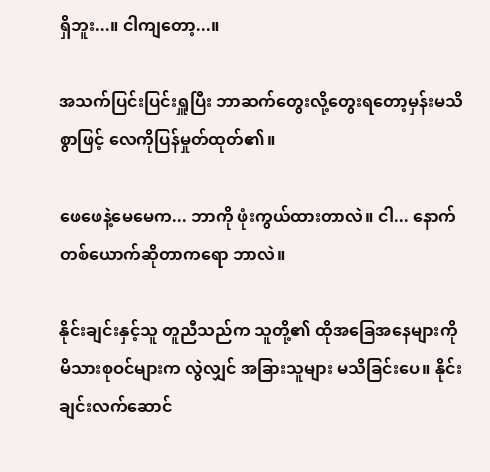ရှိဘူး...။ ငါကျတော့...။

အသက်ပြင်းပြင်းရှူပြီး ဘာဆက်တွေးလို့တွေးရတော့မှန်းမသိစွာဖြင့် လေကိုပြန်မှုတ်ထုတ်၏။

ဖေဖေနဲ့မေမေက... ဘာကို ဖုံးကွယ်ထားတာလဲ။ ငါ... နောက်တစ်ယောက်ဆိုတာကရော ဘာလဲ။

နိုင်းချင်းနှင့်သူ တူညီသည်က သူတို့၏ ထိုအခြေအနေများကို မိသားစုဝင်များက လွဲလျှင် အခြားသူများ မသိခြင်းပေ။ နိုင်းချင်းလက်ဆောင်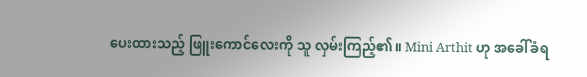ပေးထားသည့် ဖြူးကောင်လေးကို သူ လှမ်းကြည့်၏။ Mini Arthit ဟု အခေါ်ခံရ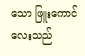သော ဖြူးကောင်လေးသည်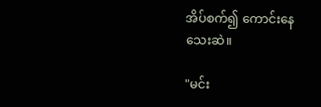အိပ်စက်၍ ကောင်းနေသေးဆဲ။

"မင်း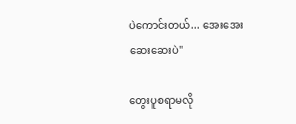ပဲကောင်းတယ်... အေးအေးဆေးဆေးပဲ"

တွေးပူစရာမလို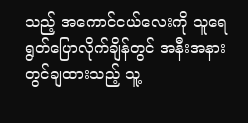သည့် အကောင်ငယ်လေးကို သူရေရွတ်ပြောလိုက်ချိန်တွင် အနီးအနားတွင်ချထားသည့် သူ့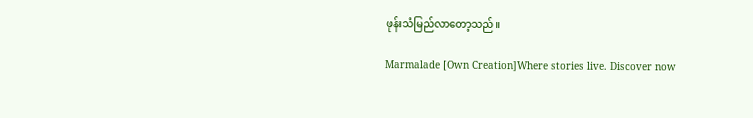ဖုန်းသံမြည်လာတော့သည်။

Marmalade [Own Creation]Where stories live. Discover now